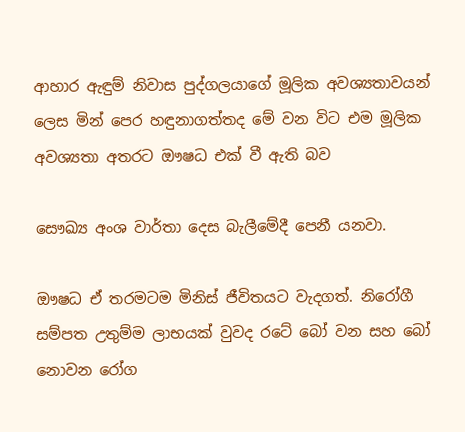ආහාර ඇඳුම් නිවාස පුද්ගලයාගේ මූලික අවශ්‍යතාවයන් ලෙස මින් පෙර හඳුනාගත්තද මේ වන විට එම මූලික අවශ්‍යතා අතරට ඖෂධ එක් වී ඇති බව

සෞඛ්‍ය අංශ වාර්තා දෙස බැලීමේදී පෙනී යනවා.

ඖෂධ ඒ තරමටම මිනිස් ජීවිතයට වැදගත්. නිරෝගී සම්පත උතුම්ම ලාභයක් වුවද රටේ බෝ වන සහ බෝ නොවන රෝග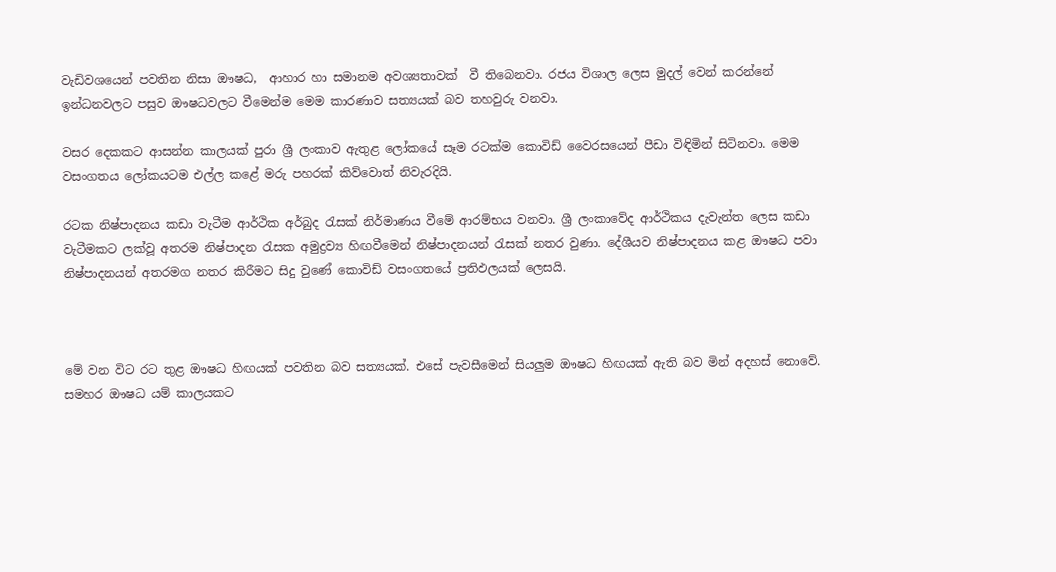වැඩිවශයෙන් පවතින නිසා ඖෂධ,  ආහාර හා සමානම අවශ්‍යතාවක්  වී තිබෙනවා. රජය විශාල ලෙස මුදල් වෙන් කරන්නේ ඉන්ධනවලට පසුව ඖෂධවලට වීමෙන්ම මෙම කාරණාව සත්‍යයක් බව තහවුරු වනවා.

වසර දෙකකට ආසන්න කාලයක් පුරා ශ්‍රී ලංකාව ඇතුළ ලෝකයේ සෑම රටක්ම කොවිඩ් වෛරසයෙන් පීඩා විඳිමින් සිටිනවා. මෙම වසංගතය ලෝකයටම එල්ල කළේ මරු පහරක් කිව්වොත් නිවැරදියි.

රටක නිෂ්පාදනය කඩා වැටීම ආර්ථික අර්බුද රැසක් නිර්මාණය වීමේ ආරම්භය වනවා. ශ්‍රී ලංකාවේද ආර්ථිකය දැවැන්ත ලෙස කඩා වැටීමකට ලක්වූ අතරම නිෂ්පාදන රැසක අමුද්‍රව්‍ය හිඟවීමෙන් නිෂ්පාදනයන් රැසක් නතර වුණා. දේශීයව නිෂ්පාදනය කළ ඖෂධ පවා නිෂ්පාදනයන් අතරමග නතර කිරීමට සිදු වුණේ කොවිඩ් වසංගතයේ ප්‍රතිඵලයක් ලෙසයි.



මේ වන විට රට තුළ ඖෂධ හිඟයක් පවතින බව සත්‍යයක්. එසේ පැවසීමෙන් සියලුම ඖෂධ හිඟයක් ඇති බව මින් අදහස් නොවේ. සමහර ඖෂධ යම් කාලයකට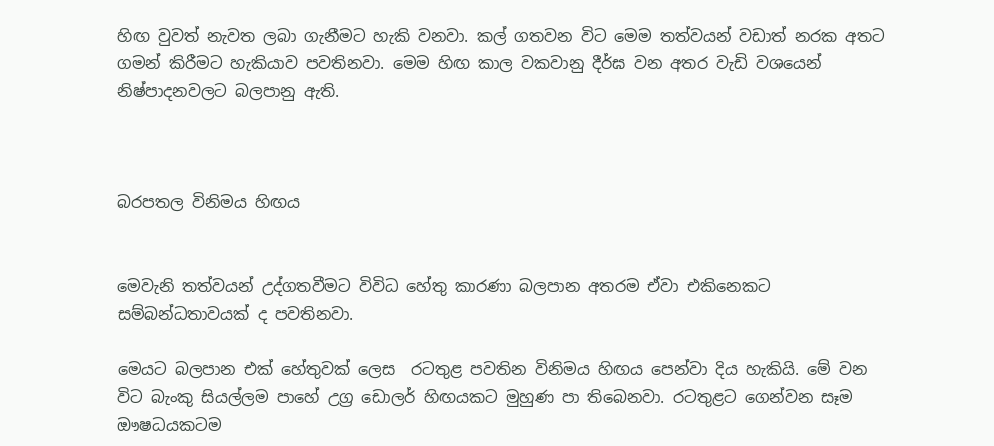හිඟ වුවත් නැවත ලබා ගැනීමට හැකි වනවා. කල් ගතවන විට මෙම තත්වයන් වඩාත් නරක අතට ගමන් කිරීමට හැකියාව පවතිනවා. මෙම හිඟ කාල වකවානු දීර්ඝ වන අතර වැඩි වශයෙන් නිෂ්පාදනවලට බලපානු ඇති.



බරපතල විනිමය හිඟය


මෙවැනි තත්වයන් උද්ගතවීමට විවිධ හේතු කාරණා බලපාන අතරම ඒවා එකිනෙකට සම්බන්ධතාවයක් ද පවතිනවා.

මෙයට බලපාන එක් හේතුවක් ලෙස  රටතුළ පවතින විනිමය හිඟය පෙන්වා දිය හැකියි. මේ වන විට බැංකු සියල්ලම පාහේ උග්‍ර ඩොලර් හිඟයකට මුහුණ පා තිබෙනවා. රටතුළට ගෙන්වන සෑම ඖෂධයකටම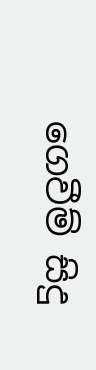ගෙවීම් සිදු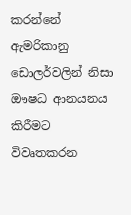කරන්නේ ඇමරිකානු ඩොලර්වලින් නිසා ඖෂධ ආනයනය කිරීමට විවෘතකරන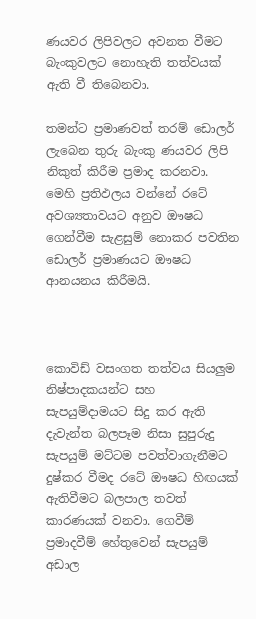ණයවර ලිපිවලට අවනත වීමට බැංකුවලට නොහැති තත්වයක් ඇති වී තිබෙනවා.

තමන්ට ප්‍රමාණවත් තරම් ඩොලර් ලැබෙන තුරු බැංකු ණයවර ලිපි නිකුත් කිරීම ප්‍රමාද කරනවා. මෙහි ප්‍රතිඵලය වන්නේ රටේ අවශ්‍යතාවයට අනුව ඖෂධ ගෙන්වීම සැළසුම් නොකර පවතින ඩොලර් ප්‍රමාණයට ඖෂධ ආනයනය කිරීමයි.



කොවිඩ් වසංගත තත්වය සියලුම නිෂ්පාදකයන්ට සහ සැපයුම්දාමයට සිදු කර ඇති දැවැන්ත බලපෑම නිසා සුපුරුදු සැපයුම් මට්ටම පවත්වාගැනීමට දුෂ්කර වීමද රටේ ඖෂධ හිඟයක් ඇතිවීමට බලපාල තවත් කාරණයක් වනවා. ගෙවීම් ප්‍රමාදවීම් හේතුවෙන් සැපයුම් අඩාල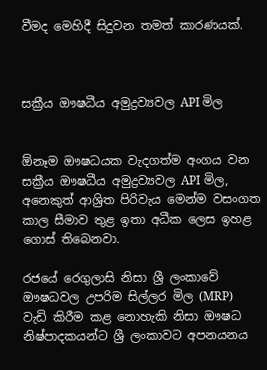වීමද මෙහිදී සිදුවන තමත් කාරණයක්.



සක්‍රීය ඖෂධීය අමුද්‍රව්‍යවල API මිල


ඕනෑම ඖෂධයක වැදගත්ම අංගය වන සක්‍රීය ඖෂධීය අමුද්‍රව්‍යවල API මිල, අනෙකුත් ආශ්‍රිත පිරිවැය මෙන්ම වසංගත කාල සීමාව තුළ ඉතා අධීක ලෙස ඉහළ ගොස් තිබෙනවා.

රජයේ රෙගුලාසි නිසා ශ්‍රී ලංකාවේ ඖෂධවල උපරිම සිල්ලර මිල (MRP) වැඩි කිරීම කළ නොහැකි නිසා ඖෂධ නිෂ්පාදකයන්ට ශ්‍රී ලංකාවට අපනයනය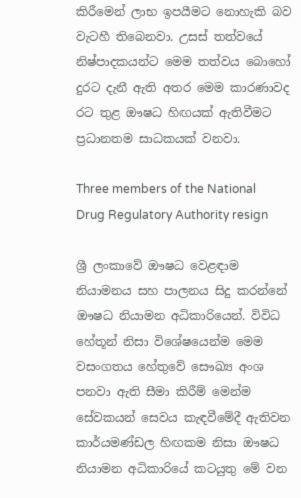කිරීමෙන් ලාභ ඉපයීමට නොහැකි බව වැටහී තිබෙනවා. උසස් තත්වයේ නිෂ්පාදකයන්ට මෙම තත්වය බොහෝ දුරට දැනී ඇති අතර මෙම කාරණාවද රට තුළ ඖෂධ හිඟයක් ඇතිවීමට ප්‍රධානතම සාධකයක් වනවා.

Three members of the National Drug Regulatory Authority resign

ශ්‍රී ලංකාවේ ඖෂධ වෙළඳාම නියාමනය සහ පාලනය සිදු කරන්නේ ඖෂධ නියාමන අධිකාරියෙන්. විවිධ හේතූන් නිසා විශේෂයෙන්ම මෙම වසංගතය හේතුවේ සෞඛ්‍ය අංශ පනවා ඇති සීමා කිරීම් මෙන්ම සේවකයන් සෙවය කැඳවීමේදී ඇතිවන කාර්යමණ්ඩල හිඟකම නිසා ඖෂධ නියාමන අධිකාරියේ කටයුතු මේ වන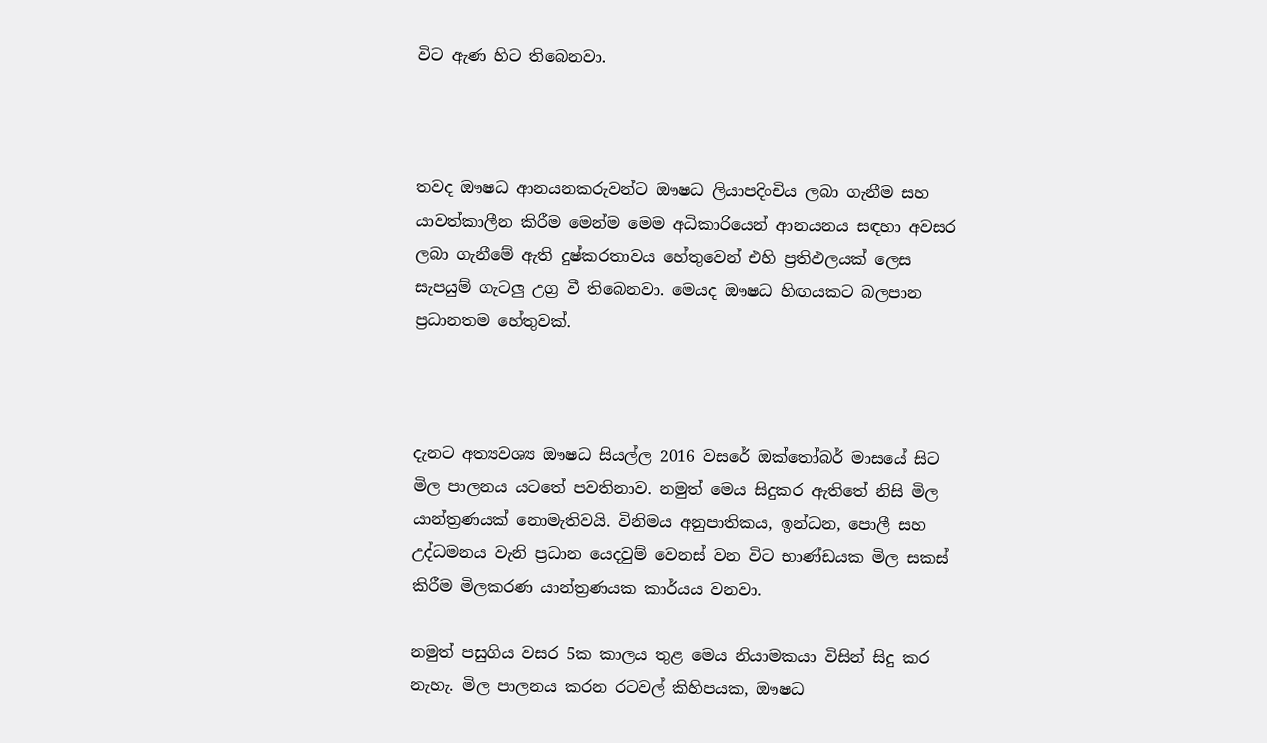විට ඇණ හිට තිබෙනවා.



තවද ඖෂධ ආනයනකරුවන්ට ඖෂධ ලියාපදිංචිය ලබා ගැනීම සහ යාවත්කාලීන කිරීම මෙන්ම මෙම අධිකාරියෙන් ආනයනය සඳහා අවසර ලබා ගැනීමේ ඇති දුෂ්කරතාවය හේතුවෙන් එහි ප්‍රතිඵලයක් ලෙස සැපයුම් ගැටලු උග්‍ර වී තිබෙනවා. මෙයද ඖෂධ හිඟයකට බලපාන ප්‍රධානතම හේතුවක්.



දැනට අත්‍යවශ්‍ය ඖෂධ සියල්ල 2016 වසරේ ඔක්තෝබර් මාසයේ සිට මිල පාලනය යටතේ පවතිනාව. නමුත් මෙය සිදුකර ඇතිතේ නිසි මිල යාන්ත්‍රණයක් නොමැතිවයි. විනිමය අනුපාතිකය, ඉන්ධන, පොලී සහ උද්ධමනය වැනි ප්‍රධාන යෙදවුම් වෙනස් වන විට භාණ්ඩයක මිල සකස් කිරීම මිලකරණ යාන්ත්‍රණයක කාර්යය වනවා.

නමුත් පසුගිය වසර 5ක කාලය තුළ මෙය නියාමකයා විසින් සිදු කර නැහැ. මිල පාලනය කරන රටවල් කිහිපයක, ඖෂධ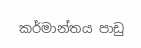කර්මාන්තය පාඩු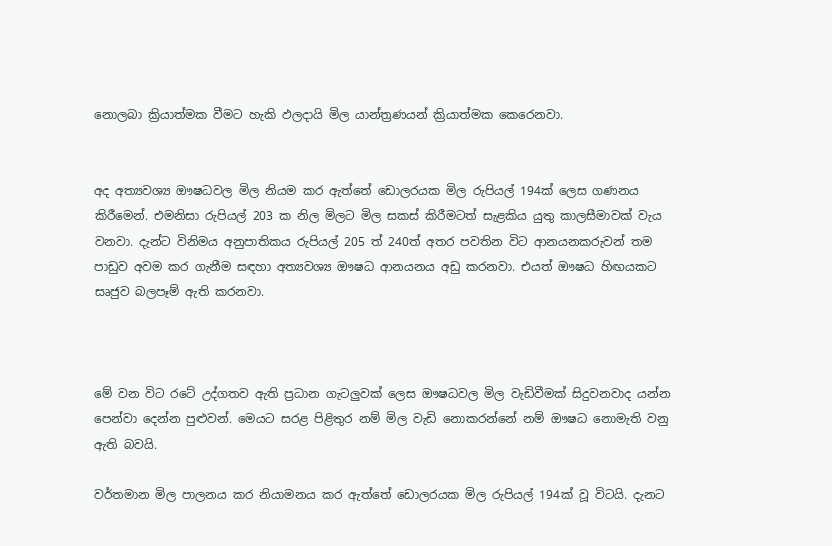නොලබා ක්‍රියාත්මක වීමට හැකි ඵලදායි මිල යාන්ත්‍රණයන් ක්‍රියාත්මක කෙරෙනවා.


අද අත්‍යවශ්‍ය ඖෂධවල මිල නියම කර ඇත්තේ ඩොලරයක මිල රුපියල් 194ක් ලෙස ගණනය කිරීමෙන්. එමනිසා රුපියල් 203 ක නිල මිලට මිල සකස් කිරීමටත් සැළකිය යුතු කාලසීමාවක් වැය වනවා. දැන්ට විනිමය අනුපාතිකය රුපියල් 205 ත් 240ත් අතර පවතින විට ආනයනකරුවන් තම පාඩුව අවම කර ගැනීම සඳහා අත්‍යවශ්‍ය ඖෂධ ආනයනය අඩු කරනවා. එයත් ඖෂධ හිඟයකට සෘජුව බලපෑම් ඇති කරනවා.



මේ වන විට රටේ උද්ගතව ඇති ප්‍රධාන ගැටලුවක් ලෙස ඖෂධවල මිල වැඩිවීමක් සිදුවනවාද යන්න පෙන්වා දෙන්න පුළුවන්. මෙයට සරළ පිළිතුර නම් මිල වැඩි නොකරන්නේ නම් ඖෂධ නොමැති වනු ඇති බවයි.

වර්තමාන මිල පාලනය කර නියාමනය කර ඇත්තේ ඩොලරයක මිල රුපියල් 194ක් වූ විටයි. දැනට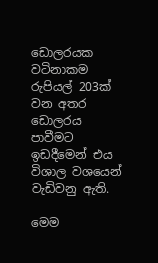ඩොලරයක වටිනාකම රුපියල් 203ක් වන අතර ඩොලරය පාවීමට ඉඩදීමෙන් එය විශාල වශයෙන් වැඩිවනු ඇති.

මෙම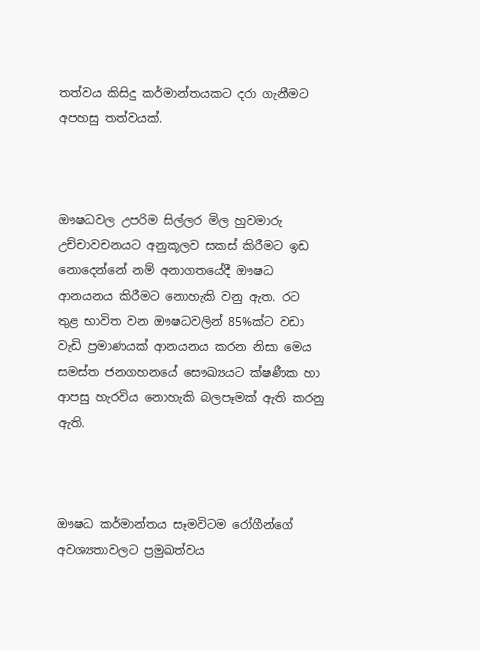තත්වය කිසිදු කර්මාන්තයකට දරා ගැනීමට අපහසු තත්වයක්.



ඖෂධවල උපරිම සිල්ලර මිල හුවමාරු උච්චාවචනයට අනුකූලව සකස් කිරීමට ඉඩ නොදෙන්නේ නම් අනාගතයේදී ඖෂධ ආනයනය කිරීමට නොහැකි වනු ඇත. රට තුළ භාවිත වන ඖෂධවලින් 85%ක්ට වඩා වැඩි ප්‍රමාණයක් ආනයනය කරන නිසා මෙය සමස්ත ජනගහනයේ සෞඛ්‍යයට ක්ෂණීක හා ආපසු හැරවිය නොහැකි බලපෑමක් ඇති කරනු ඇති.



ඖෂධ කර්මාන්තය සෑමවිටම රෝගීන්ගේ අවශ්‍යතාවලට ප්‍රමුඛත්වය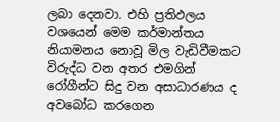ලබා දෙනවා. එහි ප්‍රතිඵලය වශයෙන් මෙම කර්මාන්තය නියාමනය නොවූ මිල වැඩිවීමකට විරුද්ධ වන අතර එමගින් රෝගීන්ට සිදු වන අසාධාරණය ද අවබෝධ කරගෙන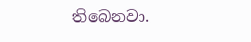තිබෙනවා.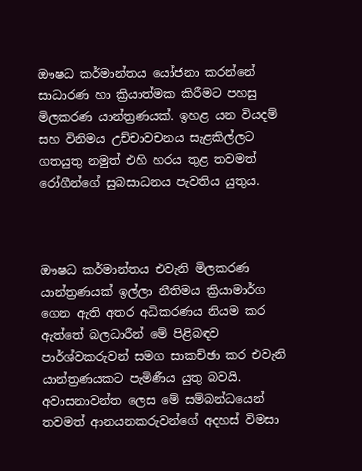ඖෂධ කර්මාන්තය යෝජනා කරන්නේ සාධාරණ හා ක්‍රියාත්මක කිරීමට පහසු මිලකරණ යාන්ත්‍රණයක්. ඉහළ යන වියදම් සහ විනිමය උච්චාවචනය සැළකිල්ලට ගතයුතු නමුත් එහි හරය තුළ තවමත් රෝගීන්ගේ සුබසාධනය පැවතිය යුතුය.



ඖෂධ කර්මාන්තය එවැනි මිලකරණ යාන්ත්‍රණයක් ඉල්ලා නීතිමය ක්‍රියාමාර්ග ගෙන ඇති අතර අධිකරණය නියම කර ඇත්තේ බලධාරීන් මේ පිළිබඳව පාර්ශ්වකරුවන් සමග සාකච්ඡා කර එවැනි යාන්ත්‍රණයකට පැමිණීය යුතු බවයි. අවාසනාවන්ත ලෙස මේ සම්බන්ධයෙන් තවමත් ආනයනකරුවන්ගේ අදහස් විමසා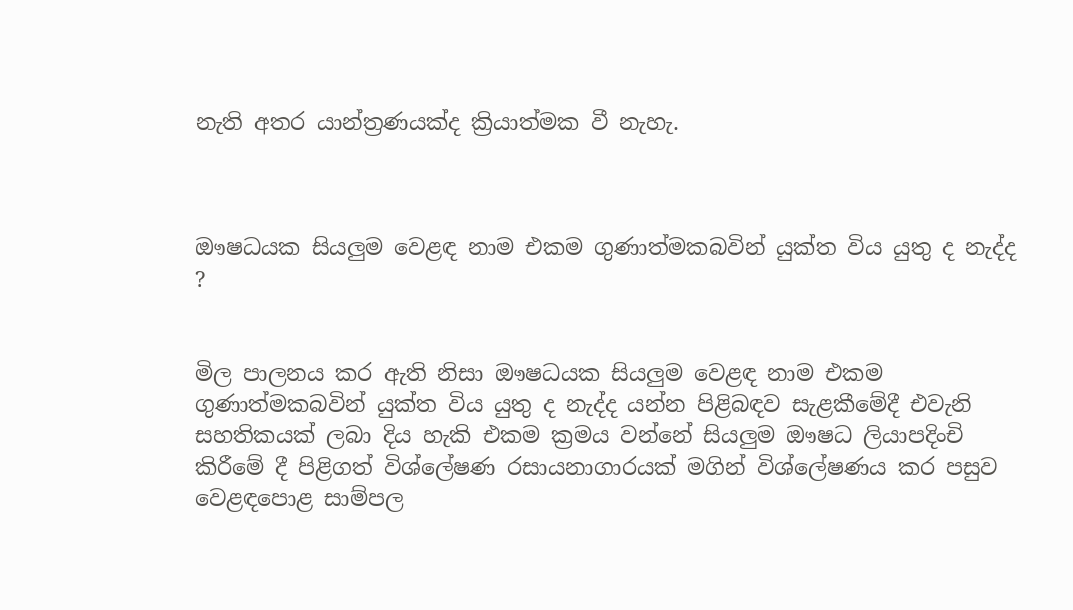නැති අතර යාන්ත්‍රණයක්ද ක්‍රියාත්මක වී නැහැ.



ඖෂධයක සියලුම වෙළඳ නාම එකම ගුණාත්මකබවින් යුක්ත විය යුතු ද නැද්ද ?


මිල පාලනය කර ඇති නිසා ඖෂධයක සියලුම වෙළඳ නාම එකම ගුණාත්මකබවින් යුක්ත විය යුතු ද නැද්ද යන්න පිළිබඳව සැළකීමේදී එවැනි සහතිකයක් ලබා දිය හැකි එකම ක්‍රමය වන්නේ සියලුම ඖෂධ ලියාපදිංචි කිරීමේ දී පිළිගත් විශ්ලේෂණ රසායනාගාරයක් මගින් විශ්ලේෂණය කර පසුව වෙළඳපොළ සාම්පල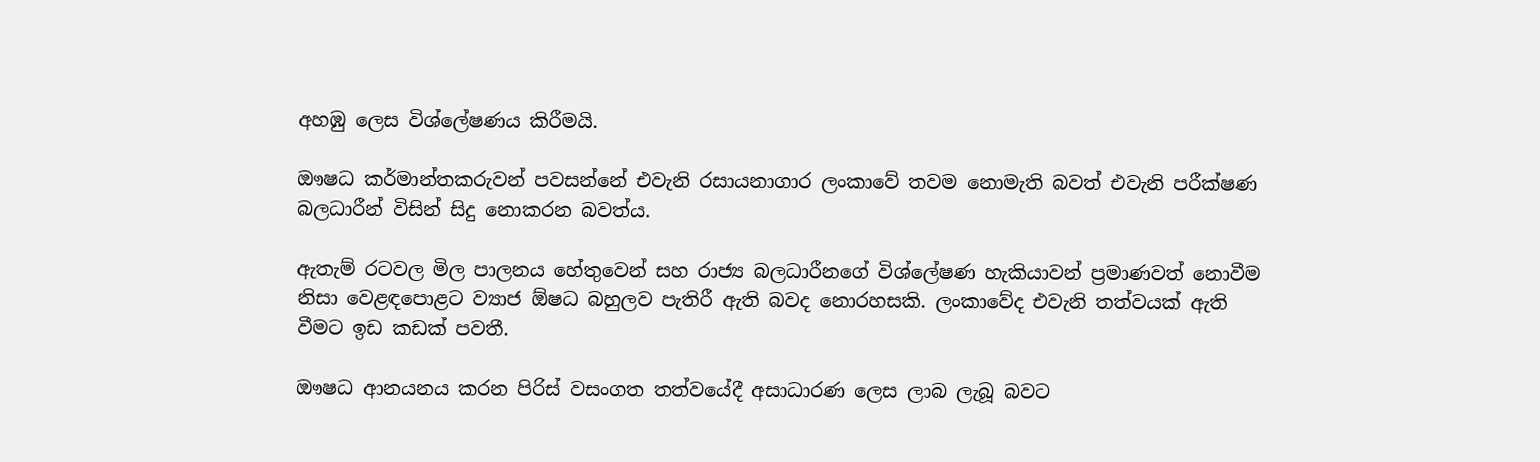අහඹු ලෙස විශ්ලේෂණය කිරීමයි.

ඖෂධ කර්මාන්තකරුවන් පවසන්නේ එවැනි රසායනාගාර ලංකාවේ තවම නොමැති බවත් එවැනි පරීක්ෂණ බලධාරීන් විසින් සිදු නොකරන බවත්ය.

ඇතැම් රටවල මිල පාලනය හේතුවෙන් සහ රාජ්‍ය බලධාරීනගේ විශ්ලේෂණ හැකියාවන් ප්‍රමාණවත් නොවීම නිසා වෙළඳපොළට ව්‍යාජ ඕෂධ බහුලව පැතිරී ඇති බවද නොරහසකි. ලංකාවේද එවැනි තත්වයක් ඇති වීමට ඉඩ කඩක් පවතී.

ඖෂධ ආනයනය කරන පිරිස් වසංගත තත්වයේදී අසාධාරණ ලෙස ලාබ ලැබූ බවට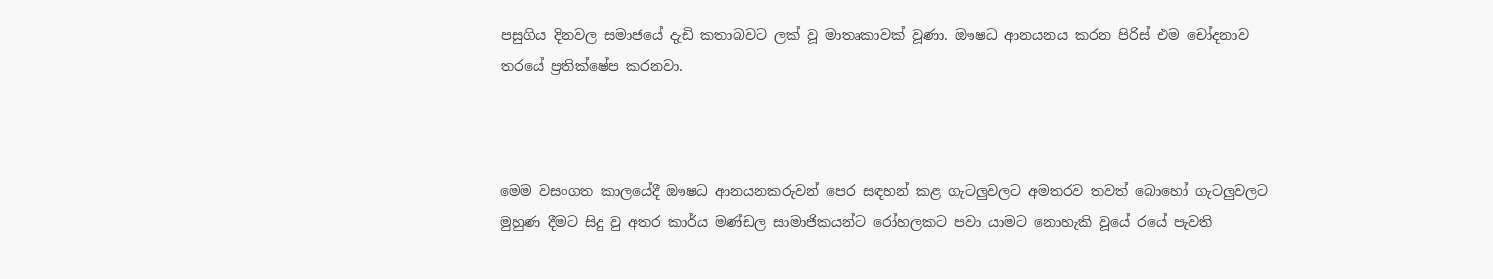පසුගිය දිනවල සමාජයේ දැඩි කතාබවට ලක් වූ මාතෘකාවක් වූණා. ඖෂධ ආනයනය කරන පිරිස් එම චෝදනාව තරයේ ප්‍රතික්ෂේප කරනවා.



මෙම වසංගත කාලයේදී ඖෂධ ආනයනකරුවන් පෙර සඳහන් කළ ගැටලුවලට අමතරව තවත් බොහෝ ගැටලුවලට මුහුණ දීමට සිදු වු අතර කාර්ය මණ්ඩල සාමාජිකයන්ට රෝහලකට පවා යාමට නොහැකි වූයේ රයේ පැවති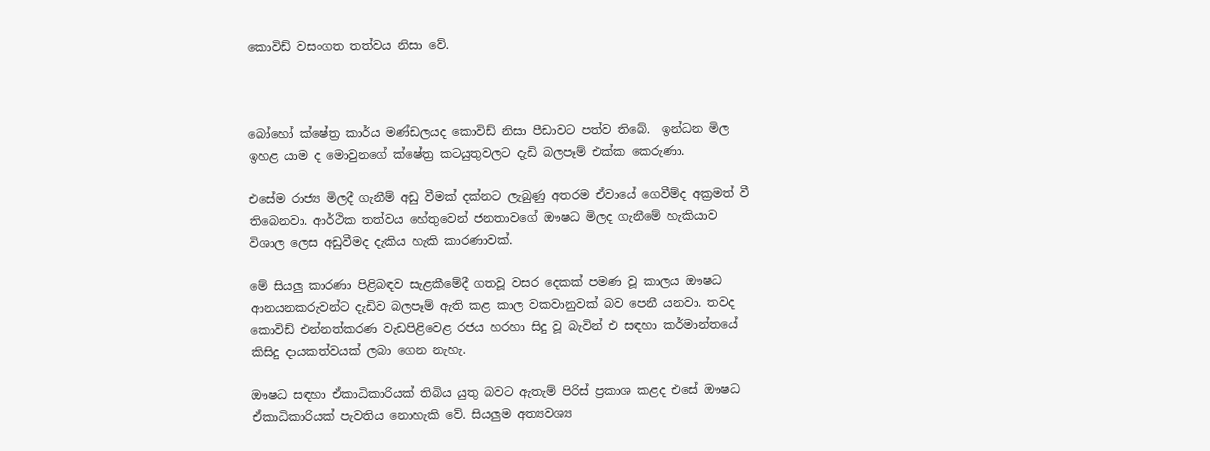කොවිඩ් වසංගත තත්වය නිසා වේ.



බෝහෝ ක්ෂේත්‍ර කාර්ය මණ්ඩලයද කොවිඩ් නිසා පීඩාවට පත්ව තිබේ.  ඉන්ධන මිල ඉහළ යාම ද මොවුනගේ ක්ෂේත්‍ර කටයුතුවලට දැඩි බලපෑම් එක්ක කෙරුණා.

එසේම රාජ්‍ය මිලදී ගැනීම් අඩු වීමක් දක්නට ලැබුණු අතරම ඒවායේ ගෙවීම්ද අක්‍රමත් වී තිබෙනවා. ආර්ථික තත්වය හේතුවෙන් ජනතාවගේ ඖෂධ මිලද ගැනීමේ හැකියාව විශාල ලෙස අඩුවීමද දැකිය හැකි කාරණාවක්.

මේ සියලු කාරණා පිළිබඳව සැළකීමේදී ගතවූ වසර දෙකක් පමණ වූ කාලය ඖෂධ ආනයනකරුවන්ට දැඩිව බලපෑම් ඇති කළ කාල වකවානුවක් බව පෙනී යනවා. තවද කොවිඩ් එන්නත්කරණ වැඩපිළිවෙළ රජය හරහා සිදු වූ බැවින් එ සඳහා කර්මාන්තයේ කිසිදු දායකත්වයක් ලබා ගෙන නැහැ.

ඖෂධ සඳහා ඒකාධිකාරියක් තිබිය යුතු බවට ඇතැම් පිරිස් ප්‍රකාශ කළද එසේ ඖෂධ ඒකාධිකාරියක් පැවතිය නොහැකි වේ. සියලුම අත්‍යවශ්‍ය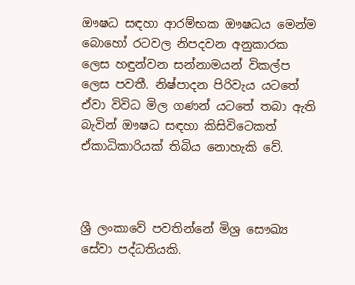ඖෂධ සඳහා ආරම්භක ඖෂධය මෙන්ම බොහෝ රටවල නිපදවන අනුකාරක ලෙස හඳුන්වන සන්නාමයන් විකල්ප ලෙස පවතී. නිෂ්පාදන පිරිවැය යටතේ ඒවා විවිධ මිල ගණන් යටතේ තබා ඇති බැවින් ඖෂධ සඳහා කිසිවිටෙකත් ඒකාධිකාරියක් තිබිය නොහැකි වේ.



ශ්‍රී ලංකාවේ පවතින්නේ මිශ්‍ර සෞඛ්‍ය සේවා පද්ධතියකි.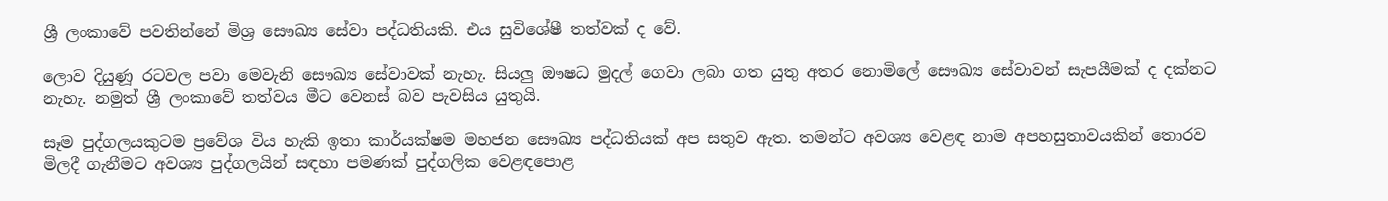ශ්‍රී ලංකාවේ පවතින්නේ මිශ්‍ර සෞඛ්‍ය සේවා පද්ධතියකි. එය සුවිශේෂී තත්වක් ද වේ.

ලොව දියුණූ රටවල පවා මෙවැනි සෞඛ්‍ය සේවාවක් නැහැ. සියලු ඖෂධ මුදල් ගෙවා ලබා ගත යුතු අතර නොමිලේ සෞඛ්‍ය සේවාවන් සැපයීමක් ද දක්නට නැහැ. නමුත් ශ්‍රී ලංකාවේ තත්වය මීට වෙනස් බව පැවසිය යුතුයි.

සෑම පුද්ගලයකුටම ප්‍රවේශ විය හැකි ඉතා කාර්යක්ෂම මහජන සෞඛ්‍ය පද්ධතියක් අප සතුව ඇත. තමන්ට අවශ්‍ය වෙළඳ නාම අපහසුතාවයකින් තොරව මිලදී ගැනීමට අවශ්‍ය පුද්ගලයින් සඳහා පමණක් පුද්ගලික වෙළඳපොළ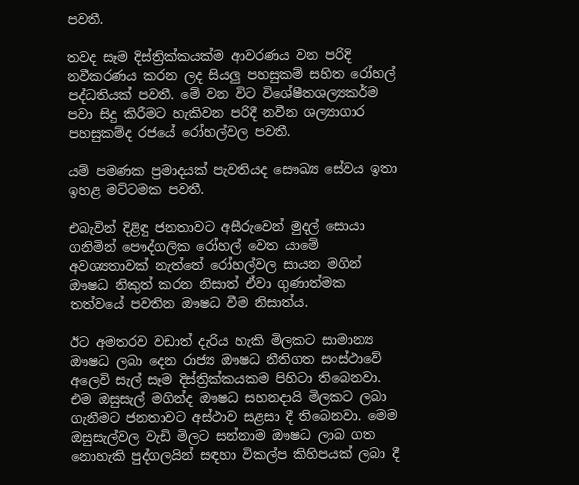පවතී.

තවද සෑම දිස්ත්‍රික්කයක්ම ආවරණය වන පරිදි නවීකරණය කරන ලද සියලු පහසුකම් සහිත රෝහල් පද්ධතියක් පවතී. මේ වන විට විශේෂීතශල්‍යකර්ම පවා සිදු කිරීමට හැකිවන පරිදී නවීන ශල්‍යාගාර පහසුකම්ද රජයේ රෝහල්වල පවතී.

යම් පමණක ප්‍රමාදයක් පැවතියද සෞඛ්‍ය සේවය ඉතා ඉහළ මට්ටමක පවතී.

එබැවින් දිළිඳු ජනතාවට අසීරුවෙන් මුදල් සොයා ගනිමින් පෞද්ගලික රෝහල් වෙත යාමේ අවශ්‍යතාවක් නැත්තේ රෝහල්වල සායන මගින් ඖෂධ නිකුත් කරන නිසාත් ඒවා ගුණාත්මක තත්වයේ පවතින ඖෂධ වීම නිසාත්ය.

ඊට අමතරව වඩාත් දැරිය හැකි මිලකට සාමාන්‍ය ඖෂධ ලබා දෙන රාජ්‍ය ඖෂධ නීතිගත සංස්ථාවේ අලෙවි සැල් සෑම දිස්ත්‍රික්කයකම පිහිටා තිබෙනවා. එම ඔසුසැල් මගින්ද ඖෂධ සහනදායි මිලකට ලබා ගැනීමට ජනතාවට අස්ථාව සළසා දී තිබෙනවා. මෙම ඔසුසැල්වල වැඩි මිලට සන්නාම ඖෂධ ලාබ ගත නොහැකි පුද්ගලයින් සඳහා විකල්ප කිහිපයක් ලබා දී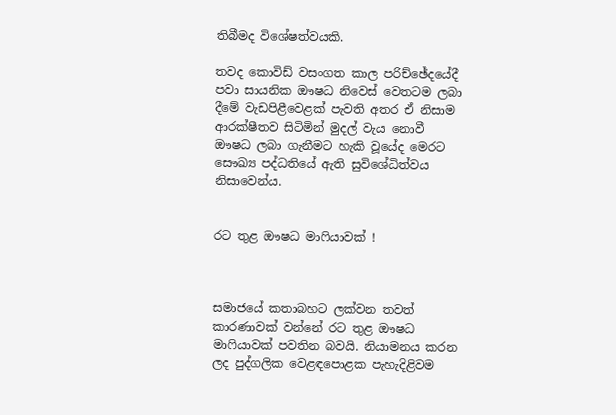තිබීමද විශේෂත්වයකි.

තවද කොවිඩ් වසංගත කාල පරිච්ඡේදයේදී පවා සායනික ඖෂධ නිවෙස් වෙතටම ලබා දීමේ වැඩපිළීවෙළක් පැවති අතර ඒ නිසාම ආරක්ෂීතව සිටිමින් මුදල් වැය නොවී ඖෂධ ලබා ගැනීමට හැකි වූයේද මෙරට සෞඛ්‍ය පද්ධතියේ ඇති සුවිශේධිත්වය නිසාවෙන්ය.


රට තුළ ඖෂධ මාෆියාවක් !



සමාජයේ කතාබහට ලක්වන තවත් කාරණාවක් වන්නේ රට තුළ ඖෂධ මාෆියාවක් පවතින බවයි. නියාමනය කරන ලද පුද්ගලික වෙළඳපොළක පැහැදිළිවම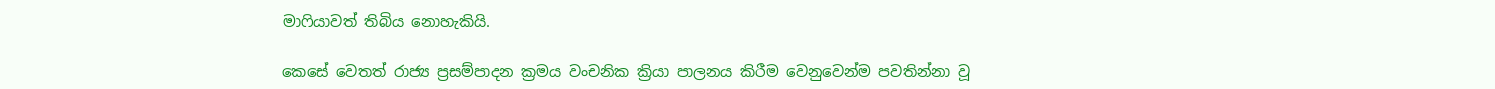මාෆියාවත් තිබිය නොහැකියි.

කෙසේ වෙතත් රාජ්‍ය ප්‍රසම්පාදන ක්‍රමය වංචනික ක්‍රියා පාලනය කිරීම වෙනුවෙන්ම පවතින්නා වූ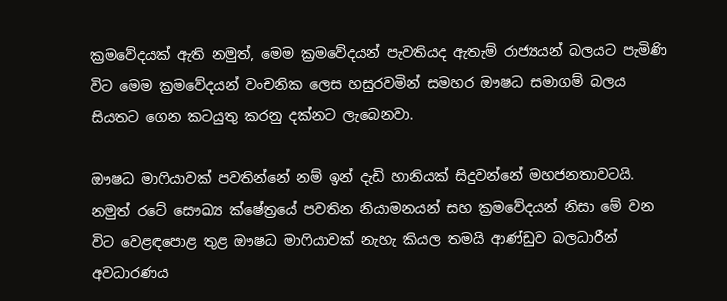ක්‍රමවේදයක් ඇති නමුත්, මෙම ක්‍රමවේදයන් පැවතියද ඇතැම් රාජ්‍යයන් බලයට පැමිණි විට මෙම ක්‍රමවේදයන් වංචනික ලෙස හසුරවමින් සමහර ඖෂධ සමාගම් බලය සියතට ගෙන කටයුතු කරනු දක්නට ලැබෙනවා.

ඖෂධ මාෆියාවක් පවතින්නේ නම් ඉන් දැඩි හානියක් සිදුවන්නේ මහජනතාවටයි. නමුත් රටේ සෞඛ්‍ය ක්ෂේත්‍රයේ පවතින නියාමනයන් සහ ක්‍රමවේදයන් නිසා මේ වන විට වෙළඳපොළ තුළ ඖෂධ මාෆියාවක් නැහැ කියල තමයි ආණ්ඩුව බලධාරීන් අවධාරණය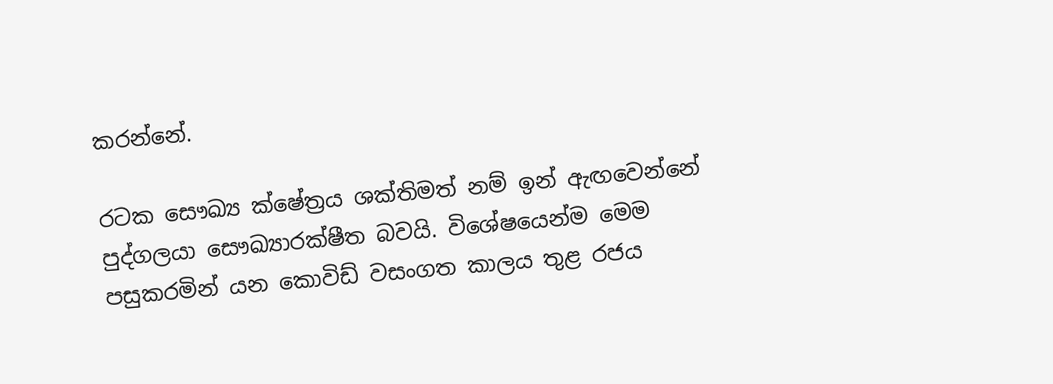කරන්නේ.

රටක සෞඛ්‍ය ක්ෂේත්‍රය ශක්තිමත් නම් ඉන් ඇඟවෙන්නේ පුද්ගලයා සෞඛ්‍යාරක්ෂීත බවයි. විශේෂයෙන්ම මෙම පසුකරමින් යන කොවිඩ් වසංගත කාලය තුළ රජය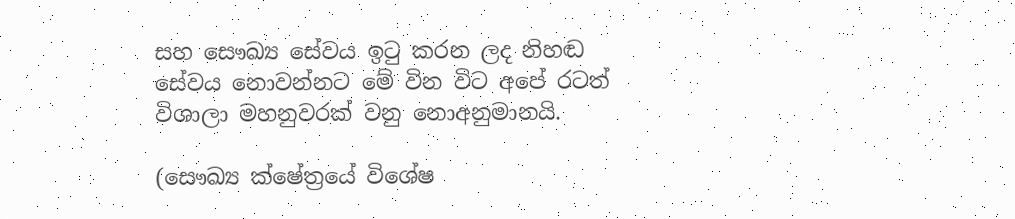සහ සෞඛ්‍ය සේවය ඉටු කරන ලද නිහඬ සේවය නොවන්නට මේ වින විට අපේ රටත් විශාලා මහනුවරක් වනු නොඅනුමානයි.

(සෞඛ්‍ය ක්ෂේත්‍රයේ විශේෂ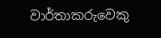වාර්තාකරුවෙකු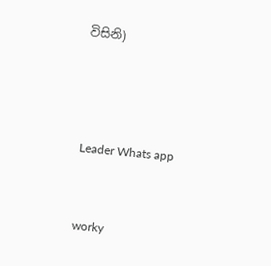විසිනි)





Leader Whats app



worky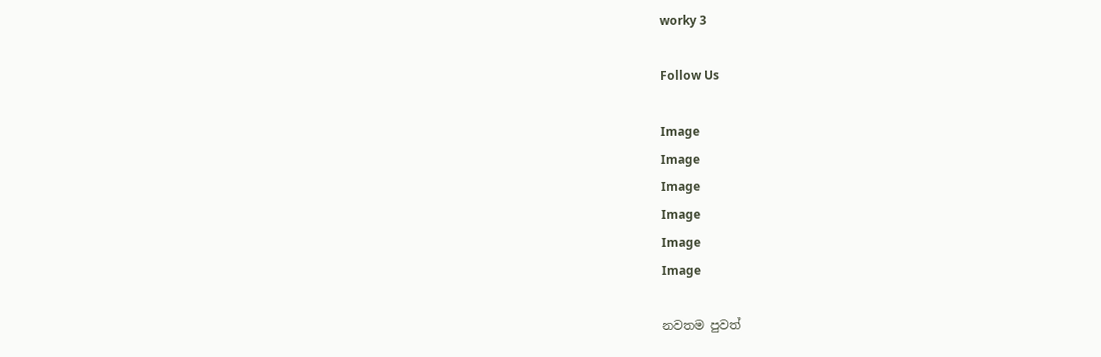worky 3

Follow Us

Image
Image
Image
Image
Image
Image

නවතම පුවත්